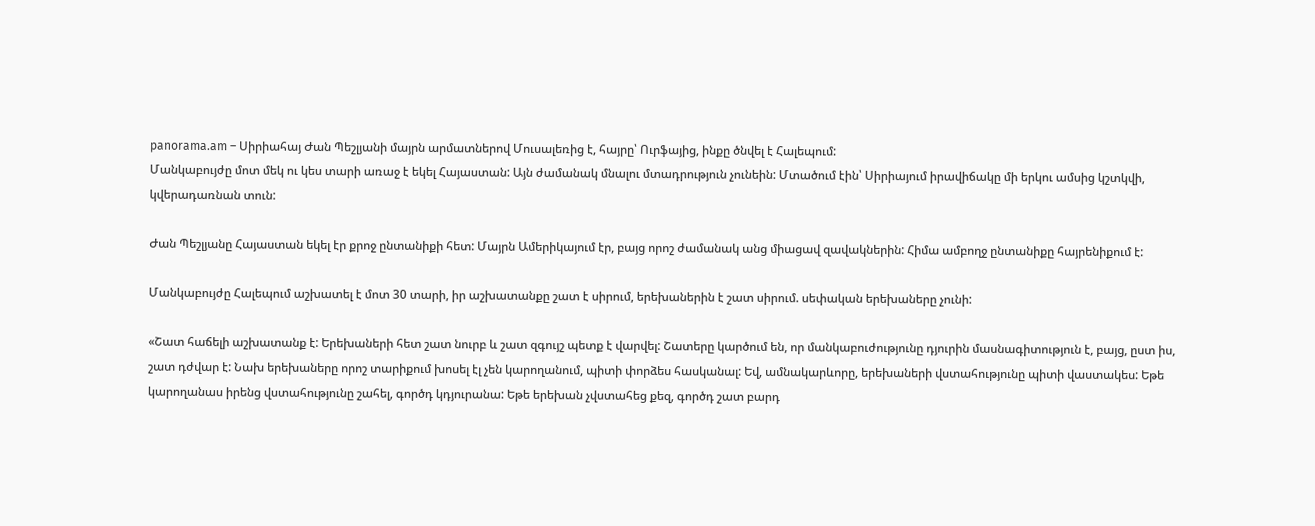panorama.am – Սիրիահայ Ժան Պեշլյանի մայրն արմատներով Մուսալեռից է, հայրը՝ Ուրֆայից, ինքը ծնվել է Հալեպում:
Մանկաբույժը մոտ մեկ ու կես տարի առաջ է եկել Հայաստան: Այն ժամանակ մնալու մտադրություն չունեին: Մտածում էին՝ Սիրիայում իրավիճակը մի երկու ամսից կշտկվի, կվերադառնան տուն:

Ժան Պեշլյանը Հայաստան եկել էր քրոջ ընտանիքի հետ: Մայրն Ամերիկայում էր, բայց որոշ ժամանակ անց միացավ զավակներին: Հիմա ամբողջ ընտանիքը հայրենիքում է:

Մանկաբույժը Հալեպում աշխատել է մոտ 30 տարի, իր աշխատանքը շատ է սիրում, երեխաներին է շատ սիրում. սեփական երեխաները չունի:

«Շատ հաճելի աշխատանք է: Երեխաների հետ շատ նուրբ և շատ զգույշ պետք է վարվել: Շատերը կարծում են, որ մանկաբուժությունը դյուրին մասնագիտություն է, բայց, ըստ իս, շատ դժվար է: Նախ երեխաները որոշ տարիքում խոսել էլ չեն կարողանում, պիտի փորձես հասկանալ: Եվ, ամնակարևորը, երեխաների վստահությունը պիտի վաստակես: Եթե կարողանաս իրենց վստահությունը շահել, գործդ կդյուրանա: Եթե երեխան չվստահեց քեզ, գործդ շատ բարդ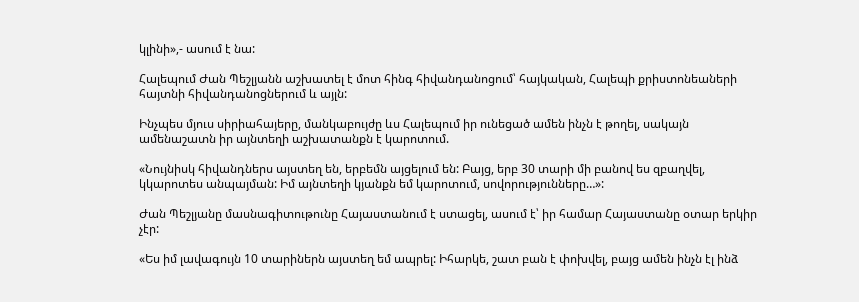կլինի»,- ասում է նա:

Հալեպում Ժան Պեշլյանն աշխատել է մոտ հինգ հիվանդանոցում՝ հայկական, Հալեպի քրիստոնեաների հայտնի հիվանդանոցներում և այլն:

Ինչպես մյուս սիրիահայերը, մանկաբույժը ևս Հալեպում իր ունեցած ամեն ինչն է թողել, սակայն ամենաշատն իր այնտեղի աշխատանքն է կարոտում.

«Նույնիսկ հիվանդներս այստեղ են, երբեմն այցելում են: Բայց, երբ 30 տարի մի բանով ես զբաղվել, կկարոտես անպայման: Իմ այնտեղի կյանքն եմ կարոտում, սովորությունները…»:

Ժան Պեշլյանը մասնագիտութունը Հայաստանում է ստացել, ասում է՝ իր համար Հայաստանը օտար երկիր չէր:

«Ես իմ լավագույն 10 տարիներն այստեղ եմ ապրել: Իհարկե, շատ բան է փոխվել, բայց ամեն ինչն էլ ինձ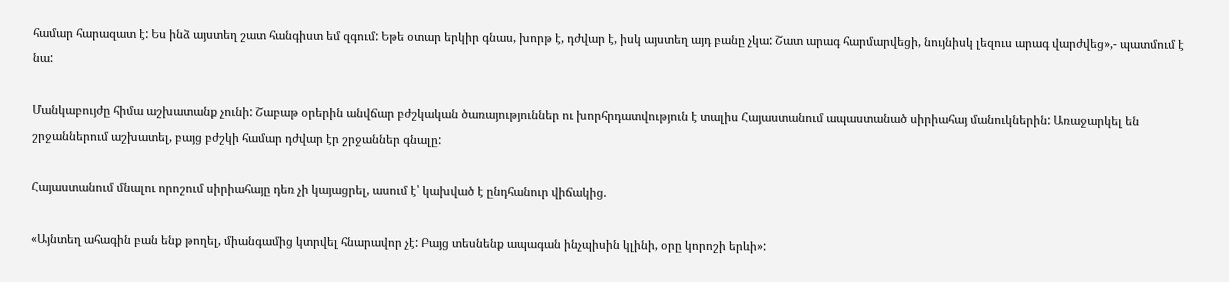համար հարազատ է: Ես ինձ այստեղ շատ հանգիստ եմ զգում: Եթե օտար երկիր գնաս, խորթ է, դժվար է, իսկ այստեղ այդ բանը չկա: Շատ արագ հարմարվեցի, նույնիսկ լեզուս արագ վարժվեց»,- պատմում է նա:

Մանկաբույժը հիմա աշխատանք չունի: Շաբաթ օրերին անվճար բժշկական ծառայություններ ու խորհրդատվություն է տալիս Հայաստանում ապաստանած սիրիահայ մանուկներին: Առաջարկել են շրջաններում աշխատել, բայց բժշկի համար դժվար էր շրջաններ գնալը:

Հայաստանում մնալու որոշում սիրիահայը դեռ չի կայացրել, ասում է՝ կախված է ընդհանուր վիճակից.

«Այնտեղ ահագին բան ենք թողել, միանգամից կտրվել հնարավոր չէ: Բայց տեսնենք ապագան ինչպիսին կլինի, օրը կորոշի երևի»: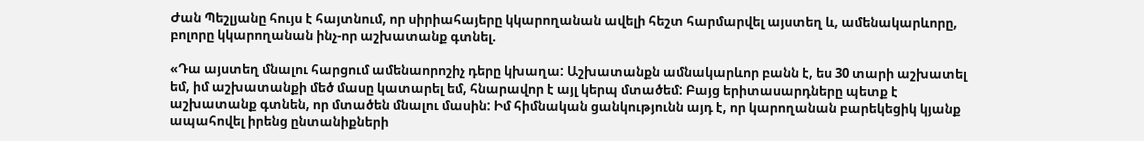Ժան Պեշլյանը հույս է հայտնում, որ սիրիահայերը կկարողանան ավելի հեշտ հարմարվել այստեղ և, ամենակարևորը, բոլորը կկարողանան ինչ-որ աշխատանք գտնել.

«Դա այստեղ մնալու հարցում ամենաորոշիչ դերը կխաղա: Աշխատանքն ամնակարևոր բանն է, ես 30 տարի աշխատել եմ, իմ աշխատանքի մեծ մասը կատարել եմ, հնարավոր է այլ կերպ մտածեմ: Բայց երիտասարդները պետք է աշխատանք գտնեն, որ մտածեն մնալու մասին: Իմ հիմնական ցանկությունն այդ է, որ կարողանան բարեկեցիկ կյանք ապահովել իրենց ընտանիքների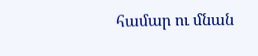համար ու մնան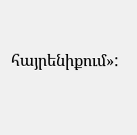հայրենիքում»: